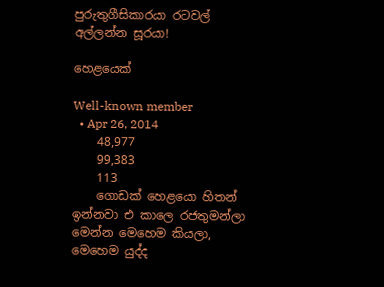පුරුතුගීසිකාරයා රටවල් අල්ලන්න සූරයා!

හෙළයෙක්

Well-known member
  • Apr 26, 2014
    48,977
    99,383
    113
    ගොඩක් හෙළයො හිතන් ඉන්නවා එ කාලෙ රජතුමන්ලා මෙන්න මෙහෙම කියලා, මෙහෙම යුද්ද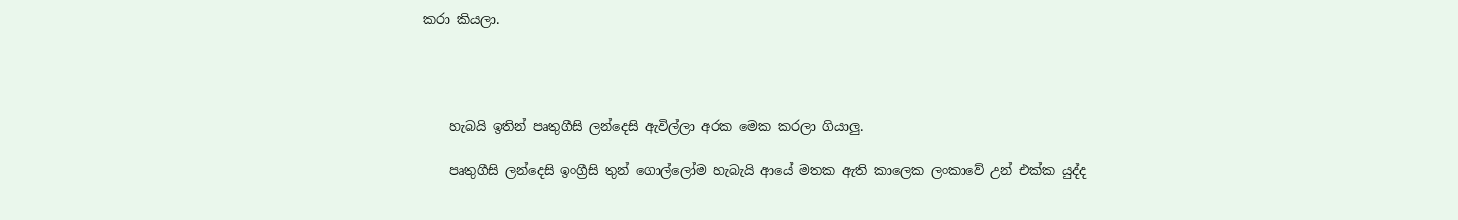කරා කියලා.




    හැබයි ඉතින් පෘතුගීසි ලන්දෙසි ඇවිල්ලා අරක මෙක කරලා ගියාලු.

    පෘතුගීසි ලන්දෙසි ඉංග්‍රීසි තුන් ගොල්ලෝම හැබැයි ආයේ මතක ඇති කාලෙක ලංකාවේ උන් එක්ක යුද්ද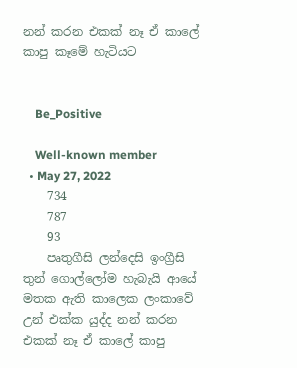නන් කරන එකක් නෑ ඒ කාලේ කාපු කෑමේ හැටියට


    Be_Positive

    Well-known member
  • May 27, 2022
    734
    787
    93
    පෘතුගීසි ලන්දෙසි ඉංග්‍රීසි තුන් ගොල්ලෝම හැබැයි ආයේ මතක ඇති කාලෙක ලංකාවේ උන් එක්ක යුද්ද නන් කරන එකක් නෑ ඒ කාලේ කාපු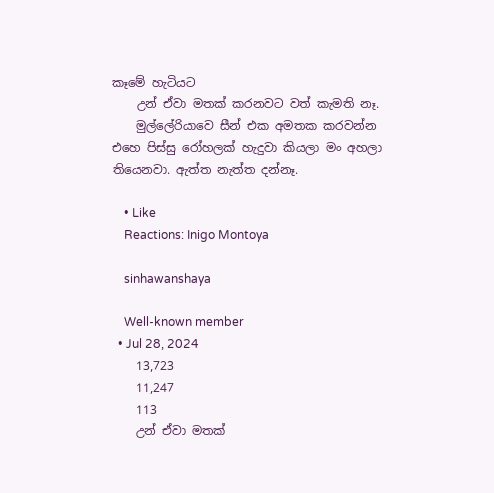කෑමේ හැටියට
    උන් ඒවා මතක් කරනවට වත් කැමති නෑ.
    මුල්ලේරියාවෙ සීන් එක අමතක කරවන්න එහෙ පිස්සු රෝහලක් හැදුවා කියලා මං අහලා තියෙනවා. ඇත්ත නැත්ත දන්නෑ.

    • Like
    Reactions: Inigo Montoya

    sinhawanshaya

    Well-known member
  • Jul 28, 2024
    13,723
    11,247
    113
    උන් ඒවා මතක්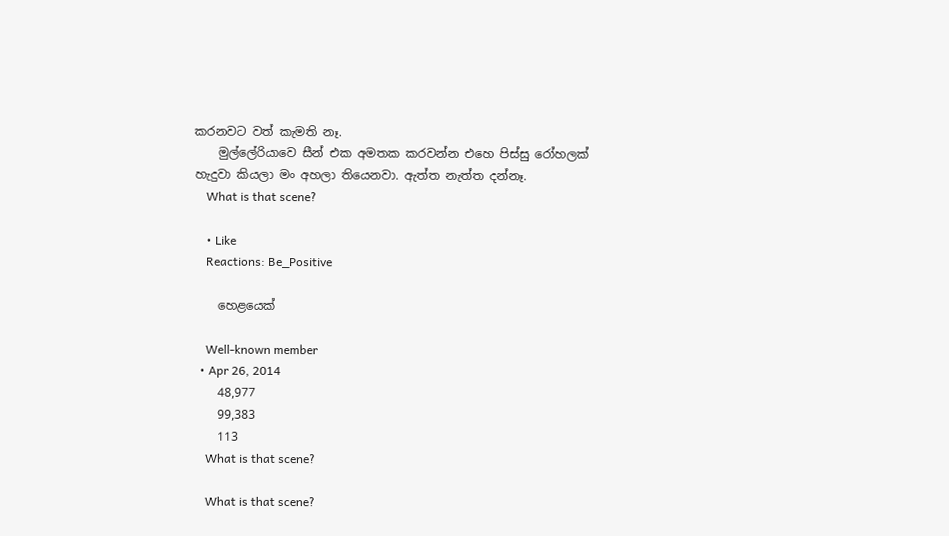කරනවට වත් කැමති නෑ.
    මුල්ලේරියාවෙ සීන් එක අමතක කරවන්න එහෙ පිස්සු රෝහලක් හැදුවා කියලා මං අහලා තියෙනවා. ඇත්ත නැත්ත දන්නෑ.
    What is that scene?

    • Like
    Reactions: Be_Positive

    හෙළයෙක්

    Well-known member
  • Apr 26, 2014
    48,977
    99,383
    113
    What is that scene?

    What is that scene?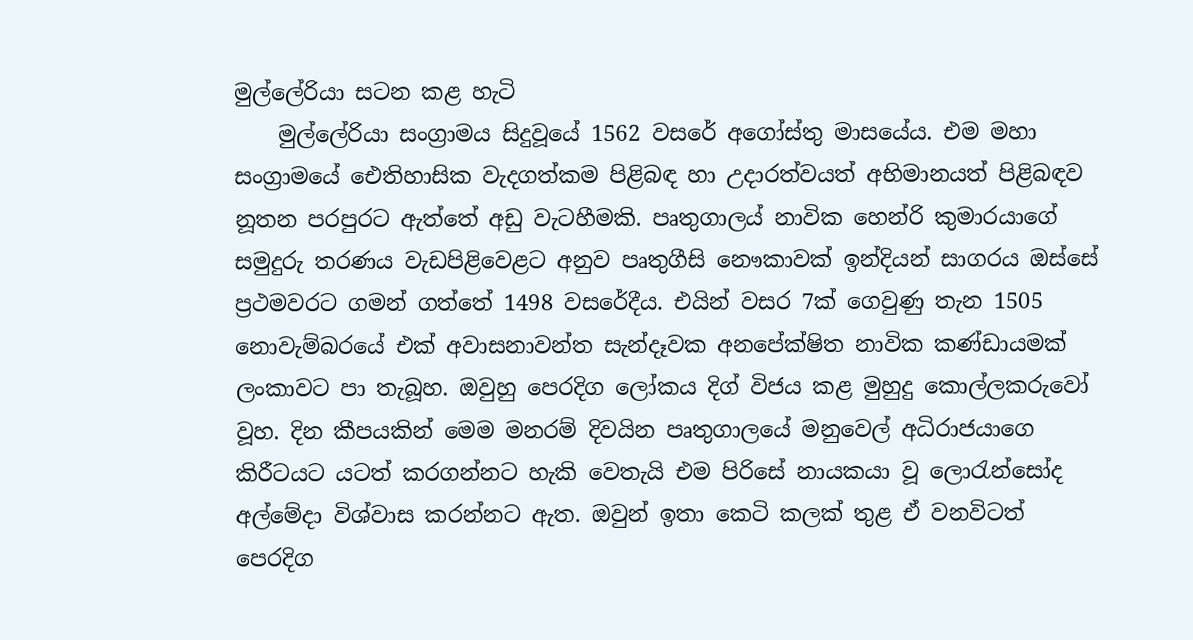මුල්ලේරියා සටන කළ හැටි
    මුල්ලේරියා සංග්‍රාමය සිදුවූයේ 1562 වසරේ අගෝස්තු මාසයේය. එම මහා සංග්‍රාමයේ ඓතිහාසික වැදගත්කම පිළිබඳ හා උදාරත්වයත් අභිමානයත් පිළිබඳව නූතන පරපුරට ඇත්තේ අඩු වැටහීමකි. පෘතුගාලය් නාවික හෙන්රි කුමාරයාගේ සමුදුරු තරණය වැඩපිළිවෙළට අනුව පෘතුගීසි නෞකාවක් ඉන්දියන් සාගරය ඔස්සේ ප්‍රථමවරට ගමන් ගත්තේ 1498 වසරේදීය. එයින් වසර 7ක් ගෙවුණු තැන 1505 නොවැම්බරයේ එක් අවාසනාවන්ත සැන්දෑවක අනපේක්ෂිත නාවික කණ්ඩායමක් ලංකාවට පා තැබූහ. ඔවුහු පෙරදිග ලෝකය දිග් විජය කළ මුහුදු කොල්ලකරුවෝ වූහ. දින කීපයකින් මෙම මනරම් දිවයින පෘතුගාලයේ මනුවෙල් අධිරාජයාගෙ කිරීටයට යටත් කරගන්නට හැකි වෙතැයි එම පිරිසේ නායකයා වූ ලොරැන්සෝද අල්මේදා විශ්වාස කරන්නට ඇත. ඔවුන් ඉතා කෙටි කලක් තුළ ඒ වනවිටත් පෙරදිග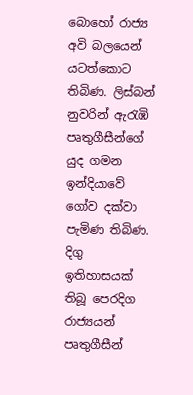බොහෝ රාජ්‍ය අවි බලයෙන් යටත්කොට තිබිණ. ලිස්බන් නුවරින් ඇරැඹි පෘතුගීසීන්ගේ යුද ගමන ඉන්දියාවේ ගෝව දක්වා පැමිණ තිබිණ. දිගු ඉතිහාසයක් තිබූ පෙරදිග රාජ්‍යයන් පෘතුගීසීන්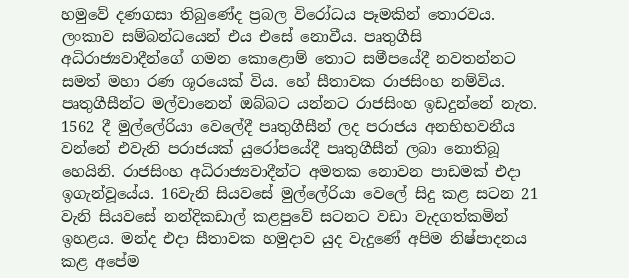හමුවේ දණගසා තිබුණේද ප්‍රබල විරෝධය පෑමකින් තොරවය. ලංකාව සම්බන්ධයෙන් එය එසේ නොවීය. පෘතුගීසි අධිරාජ්‍යවාදීන්ගේ ගමන කොළොම් තොට සමීපයේදී නවතන්නට සමත් මහා රණ ශූරයෙක් විය. හේ සීතාවක රාජසිංහ නම්විය. පෘතුගීසීන්ට මල්වානෙන් ඔබ්බට යන්නට රාජසිංහ ඉඩදුන්නේ නැත. 1562 දී මුල්ලේරියා වෙලේදී පෘතුගීසීන් ලද පරාජය අනභිභවනීය වන්නේ එවැනි පරාජයක් යුරෝපයේදී පෘතුගීසීන් ලබා නොතිබූ හෙයිනි. රාජසිංහ අධිරාජ්‍යවාදීන්ට අමතක නොවන පාඩමක් එදා ඉගැන්වූයේය. 16වැනි සියවසේ මුල්ලේරියා වෙලේ සිදු කළ සටන 21 වැනි සියවසේ නන්දිකඩාල් කළපුවේ සටනට වඩා වැදගත්කමින් ඉහළය. මන්ද එදා සීතාවක හමුදාව යුද වැදුණේ අපිම නිෂ්පාදනය කළ අපේම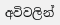අවිවලින්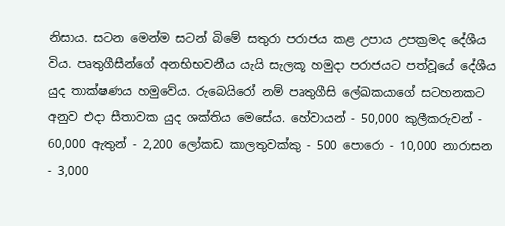නිසාය. සටන මෙන්ම සටන් බිමේ සතුරා පරාජය කළ උපාය උපක්‍රමද දේශීය විය. පෘතුගීසීන්ගේ අනභිභවනීය යැයි සැලකූ හමුදා පරාජයට පත්වූයේ දේශීය යුද තාක්ෂණය හමුවේය. රුබෙයිරෝ නම් පෘතුගීසි ලේඛකයාගේ සටහනකට අනුව එදා සීතාවක යුද ශක්තිය මෙසේය. හේවායන් - 50,000 කුලීකරුවන් - 60,000 ඇතුන් - 2,200 ලෝකඩ කාලතුවක්කු - 500 පොරො - 10,000 නාරාසන - 3,000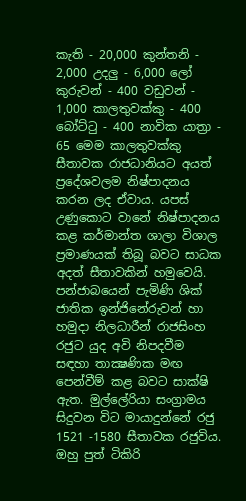කැති - 20,000 කුන්තනි - 2,000 උදලු - 6,000 ලෝ කුරුවන් - 400 වඩුවන් - 1,000 කාලතුවක්කු - 400 බෝට්ටු - 400 නාවික යාත්‍රා - 65 මෙම කාලතුවක්කු සීතාවක රාජධානියට අයත් ප්‍රදේශවලම නිෂ්පාදනය කරන ලද ඒවාය. යපස් උණුකොට වානේ නිෂ්පාදනය කළ කර්මාන්ත ශාලා විශාල ප්‍රමාණයක් තිබූ බවට සාධක අදත් සීතාවකින් හමුවෙයි. පන්ජාබයෙන් පැමිණි ශික් ජාතික ඉන්ජිනේරුවන් හා හමුදා නිලධාරීන් රාජසිංහ රජුට යුද අවි නිපදවීම සඳහා තාක්‍ෂණික මඟ පෙන්වීම් කළ බවට සාක්ෂි ඇත. මුල්ලේරියා සංග්‍රාමය සිදුවන විට මායාදුන්නේ රජු 1521 -1580 සීතාවක රජුවිය. ඔහු පුත් ටිකිරි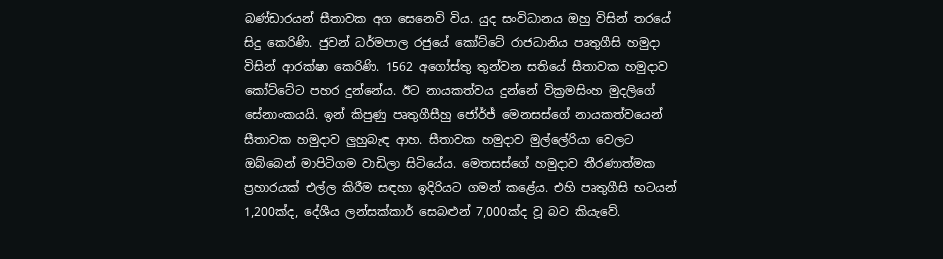බණ්ඩාරයන් සීතාවක අග සෙනෙවි විය. යුද සංවිධානය ඔහු විසින් තරයේ සිදු කෙරිණි. ජුවන් ධර්මපාල රජුයේ කෝට්ටේ රාජධානිය පෘතුගීසි හමුදා විසින් ආරක්ෂා කෙරිණි. 1562 අගෝස්තු තුන්වන සතියේ සීතාවක හමුදාව කෝට්ටේට පහර දුන්නේය. ඊට නායකත්වය දුන්නේ වික්‍රමසිංහ මුදලිගේ සේනාංකයයි. ඉන් කිපුණු පෘතුගීසීහු ජෝර්ජ් මෙනසස්ගේ නායකත්වයෙන් සීතාවක හමුදාව ලුහුබැඳ ආහ. සීතාවක හමුදාව මුල්ලේරියා වෙලට ඔබ්බෙන් මාපිටිගම වාඩිලා සිටියේය. මෙතසස්ගේ හමුදාව තීරණාත්මක ප්‍රහාරයක් එල්ල කිරීම සඳහා ඉදිරියට ගමන් කළේය. එහි පෘතුගීසි භටයන් 1,200ක්ද, දේශීය ලන්සක්කාර් සෙබළුන් 7,000ක්ද වූ බව කියැවේ.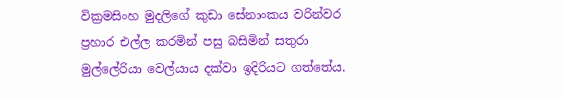වික්‍රමසිංහ මුදලිගේ කුඩා සේනාංකය වරින්වර ප්‍රහාර එල්ල කරමින් පසු බසිමින් සතුරා මුල්ලේරියා වෙල්යාය දක්වා ඉදිරියට ගත්තේය.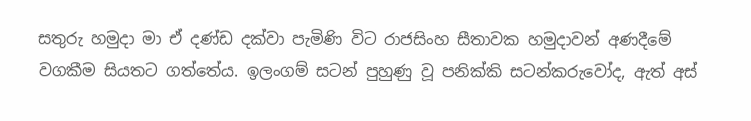සතුරු හමුදා මා ඒ දණ්ඩ දක්වා පැමිණි විට රාජසිංහ සීතාවක හමුදාවන් අණදීමේ වගකීම සියතට ගත්තේය. ඉලංගම් සටන් පුහුණු වූ පනික්කි සටන්කරුවෝද, ඇත් අස්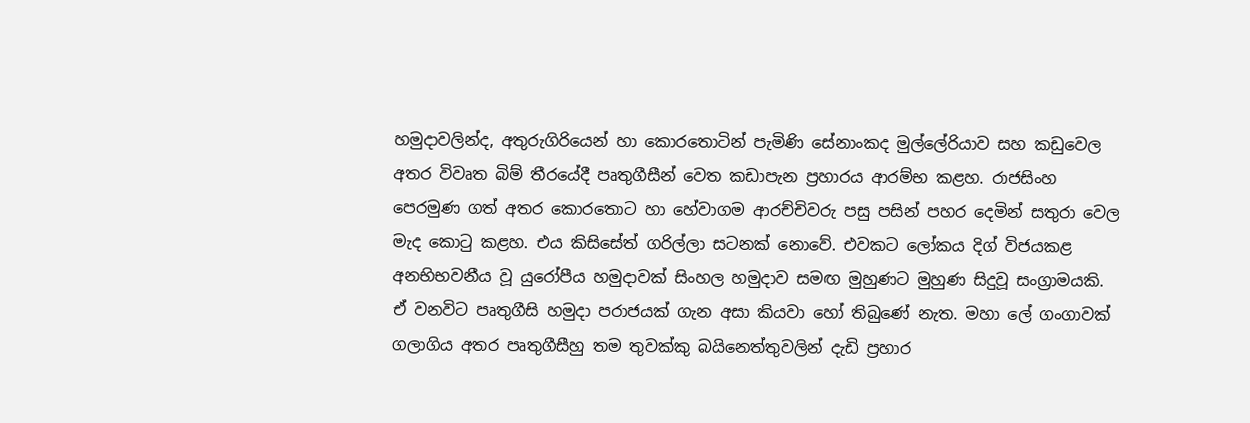හමුදාවලින්ද, අතුරුගිරියෙන් හා කොරතොටින් පැමිණි සේනාංකද මුල්ලේරියාව සහ කඩුවෙල අතර විවෘත බිම් තීරයේදී පෘතුගීසීන් වෙත කඩාපැන ප්‍රහාරය ආරම්භ කළහ. රාජසිංහ පෙරමුණ ගත් අතර කොරතොට හා හේවාගම ආරච්චිවරු පසු පසින් පහර දෙමින් සතුරා වෙල මැද කොටු කළහ. එය කිසිසේත් ගරිල්ලා සටනක් නොවේ. එවකට ලෝකය දිග් විජයකළ අනභිභවනීය වූ යුරෝපීය හමුදාවක් සිංහල හමුදාව සමඟ මුහුණට මුහුණ සිදුවූ සංග්‍රාමයකි. ඒ වනවිට පෘතුගීසි හමුදා පරාජයක් ගැන අසා කියවා හෝ තිබුණේ නැත. මහා ලේ ගංගාවක් ගලාගිය අතර පෘතුගීසීහු තම තුවක්කු බයිනෙත්තුවලින් දැඩි ප්‍රහාර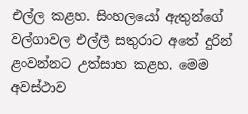එල්ල කළහ. සිංහලයෝ ඇතුන්ගේ වල්ගාවල එල්ලී සතුරාට අතේ දුරින් ළංවන්නට උත්සාහ කළහ. මෙම අවස්ථාව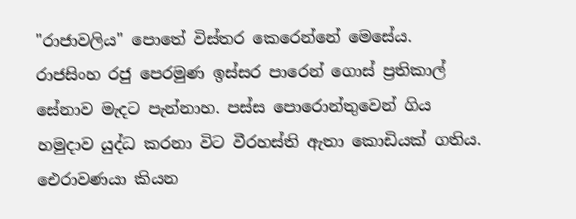"රාජාවලිය" පොතේ විස්තර කෙරෙන්නේ මෙසේය. රාජසිංහ රජු පෙරමුණ ඉස්සර පාරෙන් ගොස් ප්‍රතිකාල් සේනාව මැදට පැන්නාහ. පස්ස පොරොන්තුවෙන් ගිය හමුදාව යුද්ධ කරනා විට වීරහස්ති ඇතා කොඩියක් ගතිය. ඓරාවණයා කියන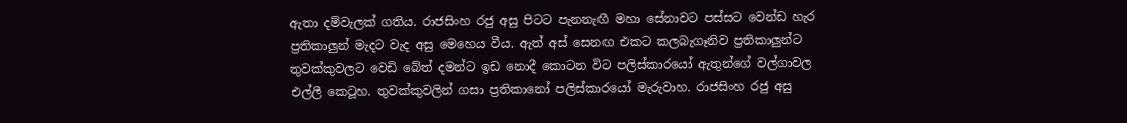ඇතා දම්වැලක් ගතිය. රාජසිංහ රජු අසු පිටට පැනනැඟී මහා සේනාවට පස්සට වෙන්ඩ හැර ප්‍රතිකාලුන් මැදට වැද අසු මෙහෙය වීය. ඇත් අස් සෙනඟ එකට කලබැගෑනිව ප්‍රතිකාලුන්ට තුවක්කුවලට වෙඩි බේත් දමන්ට ඉඩ නොදී කොටන විට පලිස්කාරයෝ ඇතුන්ගේ වල්ගාවල එල්ලී කෙටූහ. තුවක්කුවලින් ගසා ප්‍රතිකානෝ පලිස්කාරයෝ මැරුවාහ. රාජසිංහ රජු අසු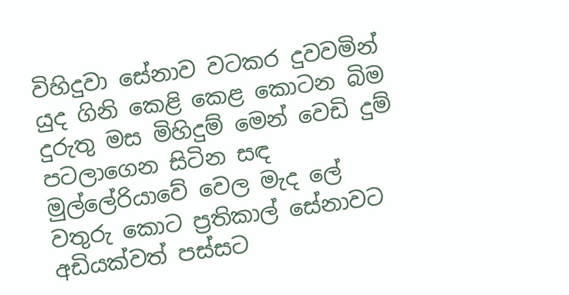විහිදුවා සේනාව වටකර දුවවමින් යුද ගිනි කෙළි කෙළ කොටන බිම දුරුතු මස මිහිදුම් මෙන් වෙඩි දුම් පටලාගෙන සිටින සඳ මුල්ලේරියාවේ වෙල මැද ලේ වතුරු කොට ප්‍රතිකාල් සේනාවට අඩියක්වත් පස්සට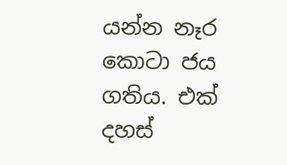යන්න නෑර කොටා ජය ගතිය. එක් දහස්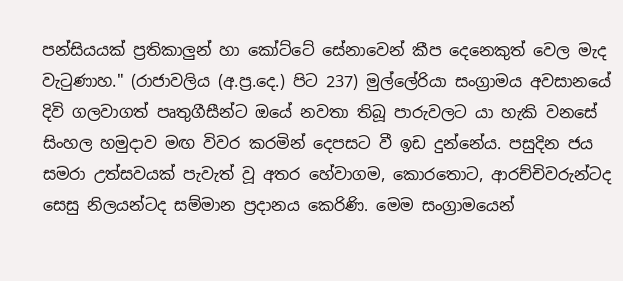පන්සියයක් ප්‍රතිකාලුන් හා කෝට්ටේ සේනාවෙන් කීප දෙනෙකුත් වෙල මැද වැටුණාහ." (රාජාවලිය (අ.ප්‍ර.දෙ.) පිට 237) මුල්ලේරියා සංග්‍රාමය අවසානයේ දිවි ගලවාගත් පෘතුගීසීන්ට ඔයේ නවතා තිබූ පාරුවලට යා හැකි වනසේ සිංහල හමුදාව මඟ විවර කරමින් දෙපසට වී ඉඩ දුන්නේය. පසුදින ජය සමරා උත්සවයක් පැවැත් වූ අතර හේවාගම, කොරතොට, ආරච්චිවරුන්ටද සෙසු නිලයන්ටද සම්මාන ප්‍රදානය කෙරිණි. මෙම සංග්‍රාමයෙන්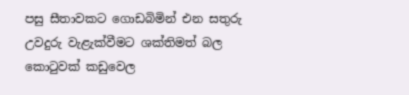පසු සීතාවකට ගොඩබිමින් එන සතුරු උවදුරු වැළැක්වීමට ශක්තිමත් බල කොටුවක් කඩුවෙල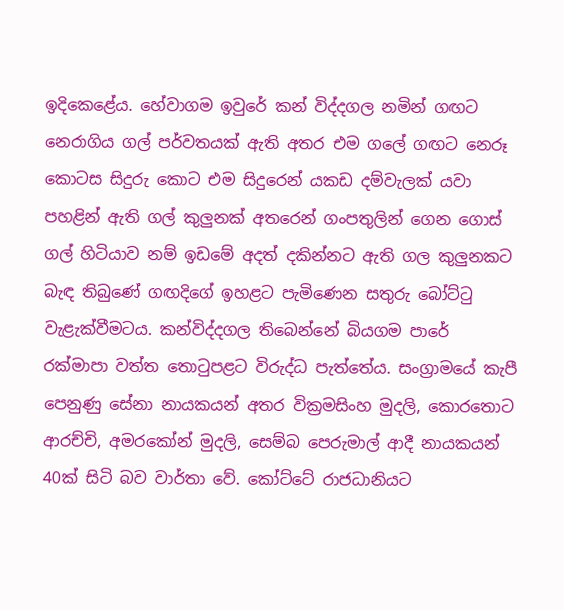ඉදිකෙළේය. හේවාගම ඉවුරේ කන් විද්දගල නමින් ගඟට නෙරාගිය ගල් පර්වතයක් ඇති අතර එම ගලේ ගඟට නෙරූ කොටස සිදුරු කොට එම සිදුරෙන් යකඩ දම්වැලක් යවා පහළින් ඇති ගල් කුලුනක් අතරෙන් ගංපතුලින් ගෙන ගොස් ගල් හිටියාව නම් ඉඩමේ අදත් දකින්නට ඇති ගල කුලුනකට බැඳ තිබුණේ ගඟදිගේ ඉහළට පැමිණෙන සතුරු බෝට්ටු වැළැක්වීමටය. කන්විද්දගල තිබෙන්නේ බියගම පාරේ රක්මාපා වත්ත තොටුපළට විරුද්ධ පැත්තේය. සංග්‍රාමයේ කැපී පෙනුණු සේනා නායකයන් අතර වික්‍රමසිංහ මුදලි, කොරතොට ආරච්චි, අමරකෝන් මුදලි, සෙම්බ පෙරුමාල් ආදී නායකයන් 40ක් සිටි බව වාර්තා වේ. කෝට්ටේ රාජධානියට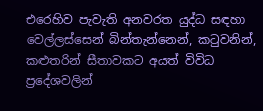එරෙහිව පැවැති අනවරත යුද්ධ සඳහා වෙල්ලස්සෙන් බින්තැන්නෙන්, කටුවනින්, කළුතරින් සීතාවකට අයත් විවිධ ප්‍රදේශවලින්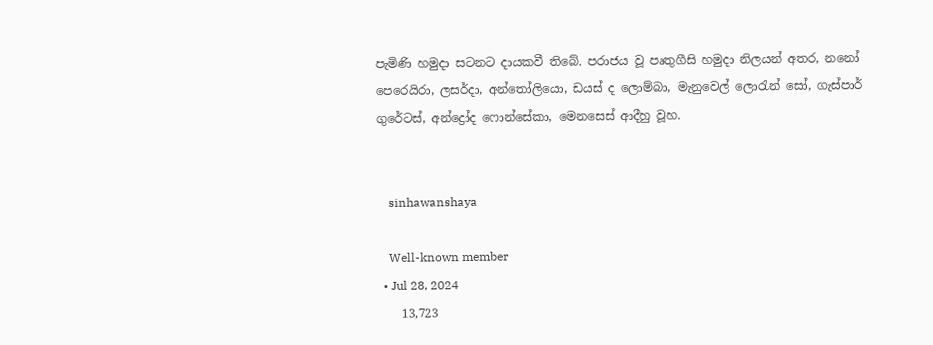පැමිණි හමුදා සටනට දායකවී තිබේ. පරාජය වූ පෘතුගීසි හමුදා නිලයන් අතර, නනෝ පෙරෙයිරා, ලසර්දා, අන්තෝලියො, ඩයස් ද ලොම්බා, මැනුවෙල් ලොරැන් සෝ, ගැස්පාර් ගුරේටස්, අන්ද්‍රෝද ෆොන්සේකා, මෙනසෙස් ආදීහු වූහ.


    sinhawanshaya

    Well-known member
  • Jul 28, 2024
    13,723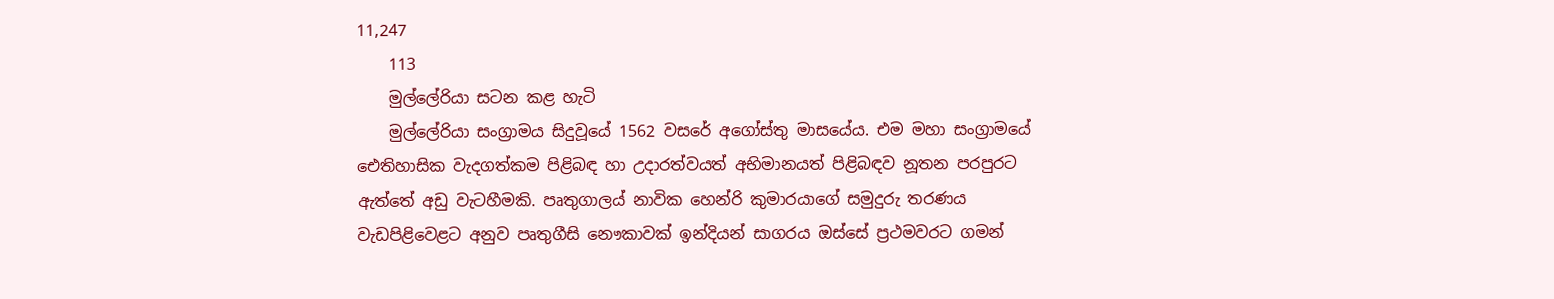11,247
    113
    මුල්ලේරියා සටන කළ හැටි
    මුල්ලේරියා සංග්‍රාමය සිදුවූයේ 1562 වසරේ අගෝස්තු මාසයේය. එම මහා සංග්‍රාමයේ ඓතිහාසික වැදගත්කම පිළිබඳ හා උදාරත්වයත් අභිමානයත් පිළිබඳව නූතන පරපුරට ඇත්තේ අඩු වැටහීමකි. පෘතුගාලය් නාවික හෙන්රි කුමාරයාගේ සමුදුරු තරණය වැඩපිළිවෙළට අනුව පෘතුගීසි නෞකාවක් ඉන්දියන් සාගරය ඔස්සේ ප්‍රථමවරට ගමන්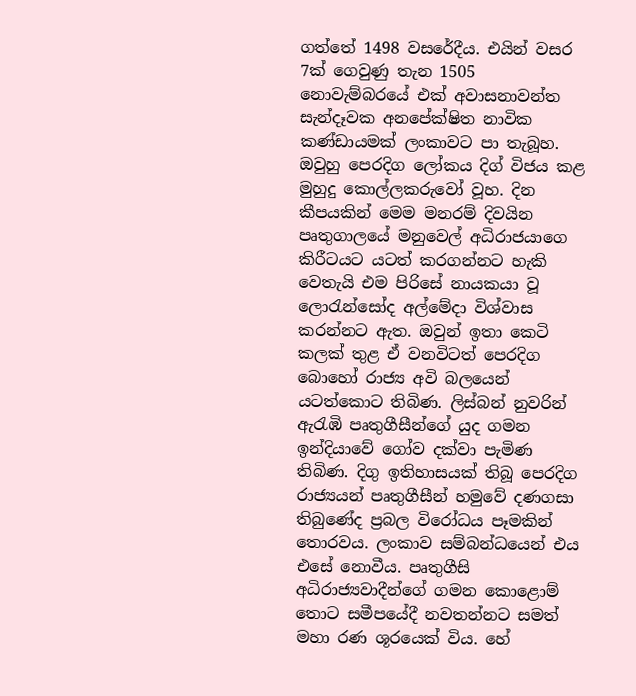ගත්තේ 1498 වසරේදීය. එයින් වසර 7ක් ගෙවුණු තැන 1505 නොවැම්බරයේ එක් අවාසනාවන්ත සැන්දෑවක අනපේක්ෂිත නාවික කණ්ඩායමක් ලංකාවට පා තැබූහ. ඔවුහු පෙරදිග ලෝකය දිග් විජය කළ මුහුදු කොල්ලකරුවෝ වූහ. දින කීපයකින් මෙම මනරම් දිවයින පෘතුගාලයේ මනුවෙල් අධිරාජයාගෙ කිරීටයට යටත් කරගන්නට හැකි වෙතැයි එම පිරිසේ නායකයා වූ ලොරැන්සෝද අල්මේදා විශ්වාස කරන්නට ඇත. ඔවුන් ඉතා කෙටි කලක් තුළ ඒ වනවිටත් පෙරදිග බොහෝ රාජ්‍ය අවි බලයෙන් යටත්කොට තිබිණ. ලිස්බන් නුවරින් ඇරැඹි පෘතුගීසීන්ගේ යුද ගමන ඉන්දියාවේ ගෝව දක්වා පැමිණ තිබිණ. දිගු ඉතිහාසයක් තිබූ පෙරදිග රාජ්‍යයන් පෘතුගීසීන් හමුවේ දණගසා තිබුණේද ප්‍රබල විරෝධය පෑමකින් තොරවය. ලංකාව සම්බන්ධයෙන් එය එසේ නොවීය. පෘතුගීසි අධිරාජ්‍යවාදීන්ගේ ගමන කොළොම් තොට සමීපයේදී නවතන්නට සමත් මහා රණ ශූරයෙක් විය. හේ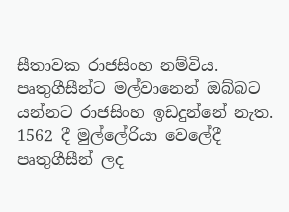සීතාවක රාජසිංහ නම්විය. පෘතුගීසීන්ට මල්වානෙන් ඔබ්බට යන්නට රාජසිංහ ඉඩදුන්නේ නැත. 1562 දී මුල්ලේරියා වෙලේදී පෘතුගීසීන් ලද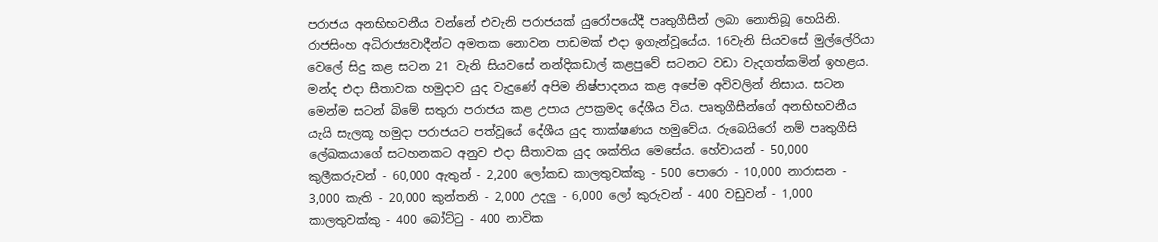පරාජය අනභිභවනීය වන්නේ එවැනි පරාජයක් යුරෝපයේදී පෘතුගීසීන් ලබා නොතිබූ හෙයිනි. රාජසිංහ අධිරාජ්‍යවාදීන්ට අමතක නොවන පාඩමක් එදා ඉගැන්වූයේය. 16වැනි සියවසේ මුල්ලේරියා වෙලේ සිදු කළ සටන 21 වැනි සියවසේ නන්දිකඩාල් කළපුවේ සටනට වඩා වැදගත්කමින් ඉහළය. මන්ද එදා සීතාවක හමුදාව යුද වැදුණේ අපිම නිෂ්පාදනය කළ අපේම අවිවලින් නිසාය. සටන මෙන්ම සටන් බිමේ සතුරා පරාජය කළ උපාය උපක්‍රමද දේශීය විය. පෘතුගීසීන්ගේ අනභිභවනීය යැයි සැලකූ හමුදා පරාජයට පත්වූයේ දේශීය යුද තාක්ෂණය හමුවේය. රුබෙයිරෝ නම් පෘතුගීසි ලේඛකයාගේ සටහනකට අනුව එදා සීතාවක යුද ශක්තිය මෙසේය. හේවායන් - 50,000 කුලීකරුවන් - 60,000 ඇතුන් - 2,200 ලෝකඩ කාලතුවක්කු - 500 පොරො - 10,000 නාරාසන - 3,000 කැති - 20,000 කුන්තනි - 2,000 උදලු - 6,000 ලෝ කුරුවන් - 400 වඩුවන් - 1,000 කාලතුවක්කු - 400 බෝට්ටු - 400 නාවික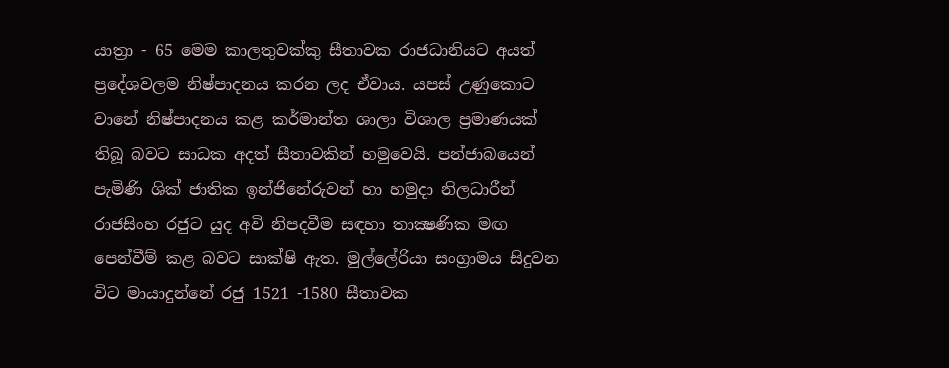යාත්‍රා - 65 මෙම කාලතුවක්කු සීතාවක රාජධානියට අයත් ප්‍රදේශවලම නිෂ්පාදනය කරන ලද ඒවාය. යපස් උණුකොට වානේ නිෂ්පාදනය කළ කර්මාන්ත ශාලා විශාල ප්‍රමාණයක් තිබූ බවට සාධක අදත් සීතාවකින් හමුවෙයි. පන්ජාබයෙන් පැමිණි ශික් ජාතික ඉන්ජිනේරුවන් හා හමුදා නිලධාරීන් රාජසිංහ රජුට යුද අවි නිපදවීම සඳහා තාක්‍ෂණික මඟ පෙන්වීම් කළ බවට සාක්ෂි ඇත. මුල්ලේරියා සංග්‍රාමය සිදුවන විට මායාදුන්නේ රජු 1521 -1580 සීතාවක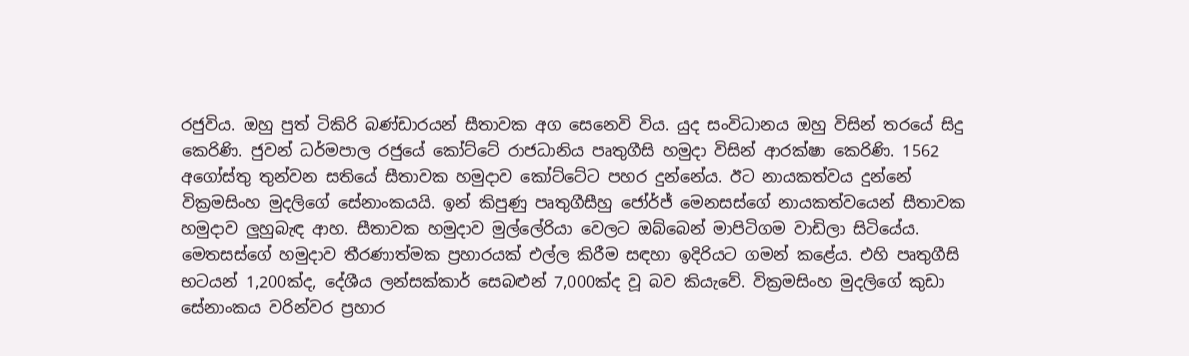රජුවිය. ඔහු පුත් ටිකිරි බණ්ඩාරයන් සීතාවක අග සෙනෙවි විය. යුද සංවිධානය ඔහු විසින් තරයේ සිදු කෙරිණි. ජුවන් ධර්මපාල රජුයේ කෝට්ටේ රාජධානිය පෘතුගීසි හමුදා විසින් ආරක්ෂා කෙරිණි. 1562 අගෝස්තු තුන්වන සතියේ සීතාවක හමුදාව කෝට්ටේට පහර දුන්නේය. ඊට නායකත්වය දුන්නේ වික්‍රමසිංහ මුදලිගේ සේනාංකයයි. ඉන් කිපුණු පෘතුගීසීහු ජෝර්ජ් මෙනසස්ගේ නායකත්වයෙන් සීතාවක හමුදාව ලුහුබැඳ ආහ. සීතාවක හමුදාව මුල්ලේරියා වෙලට ඔබ්බෙන් මාපිටිගම වාඩිලා සිටියේය. මෙතසස්ගේ හමුදාව තීරණාත්මක ප්‍රහාරයක් එල්ල කිරීම සඳහා ඉදිරියට ගමන් කළේය. එහි පෘතුගීසි භටයන් 1,200ක්ද, දේශීය ලන්සක්කාර් සෙබළුන් 7,000ක්ද වූ බව කියැවේ. වික්‍රමසිංහ මුදලිගේ කුඩා සේනාංකය වරින්වර ප්‍රහාර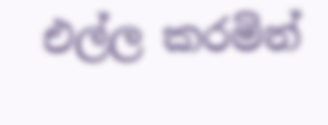එල්ල කරමින්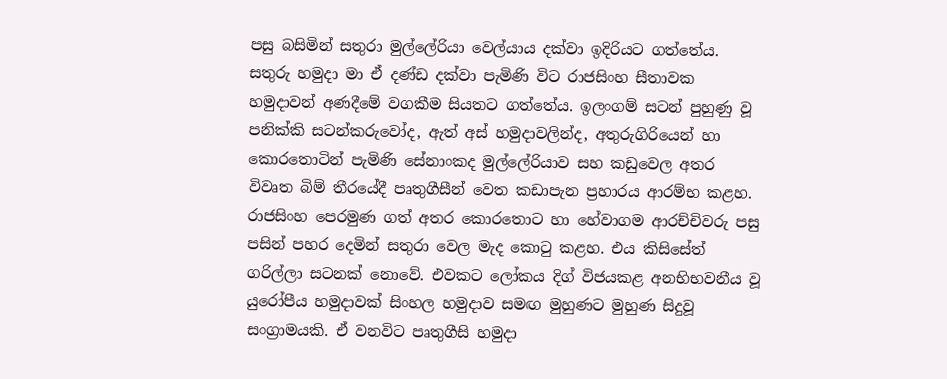පසු බසිමින් සතුරා මුල්ලේරියා වෙල්යාය දක්වා ඉදිරියට ගත්තේය. සතුරු හමුදා මා ඒ දණ්ඩ දක්වා පැමිණි විට රාජසිංහ සීතාවක හමුදාවන් අණදීමේ වගකීම සියතට ගත්තේය. ඉලංගම් සටන් පුහුණු වූ පනික්කි සටන්කරුවෝද, ඇත් අස් හමුදාවලින්ද, අතුරුගිරියෙන් හා කොරතොටින් පැමිණි සේනාංකද මුල්ලේරියාව සහ කඩුවෙල අතර විවෘත බිම් තීරයේදී පෘතුගීසීන් වෙත කඩාපැන ප්‍රහාරය ආරම්භ කළහ. රාජසිංහ පෙරමුණ ගත් අතර කොරතොට හා හේවාගම ආරච්චිවරු පසු පසින් පහර දෙමින් සතුරා වෙල මැද කොටු කළහ. එය කිසිසේත් ගරිල්ලා සටනක් නොවේ. එවකට ලෝකය දිග් විජයකළ අනභිභවනීය වූ යුරෝපීය හමුදාවක් සිංහල හමුදාව සමඟ මුහුණට මුහුණ සිදුවූ සංග්‍රාමයකි. ඒ වනවිට පෘතුගීසි හමුදා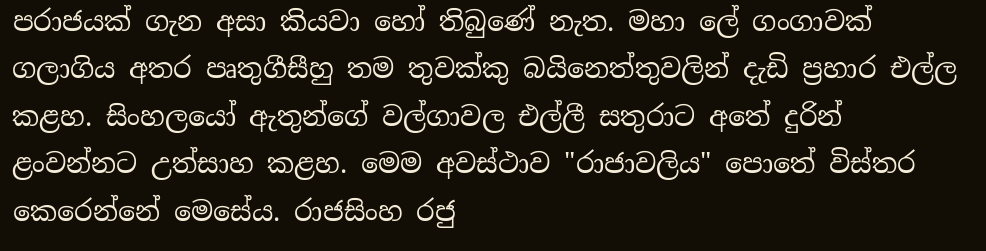පරාජයක් ගැන අසා කියවා හෝ තිබුණේ නැත. මහා ලේ ගංගාවක් ගලාගිය අතර පෘතුගීසීහු තම තුවක්කු බයිනෙත්තුවලින් දැඩි ප්‍රහාර එල්ල කළහ. සිංහලයෝ ඇතුන්ගේ වල්ගාවල එල්ලී සතුරාට අතේ දුරින් ළංවන්නට උත්සාහ කළහ. මෙම අවස්ථාව "රාජාවලිය" පොතේ විස්තර කෙරෙන්නේ මෙසේය. රාජසිංහ රජු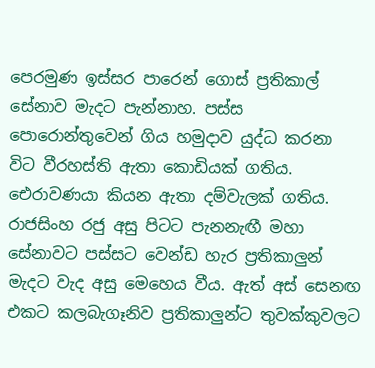පෙරමුණ ඉස්සර පාරෙන් ගොස් ප්‍රතිකාල් සේනාව මැදට පැන්නාහ. පස්ස පොරොන්තුවෙන් ගිය හමුදාව යුද්ධ කරනා විට වීරහස්ති ඇතා කොඩියක් ගතිය. ඓරාවණයා කියන ඇතා දම්වැලක් ගතිය. රාජසිංහ රජු අසු පිටට පැනනැඟී මහා සේනාවට පස්සට වෙන්ඩ හැර ප්‍රතිකාලුන් මැදට වැද අසු මෙහෙය වීය. ඇත් අස් සෙනඟ එකට කලබැගෑනිව ප්‍රතිකාලුන්ට තුවක්කුවලට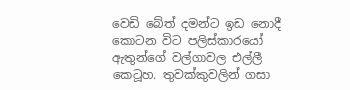වෙඩි බේත් දමන්ට ඉඩ නොදී කොටන විට පලිස්කාරයෝ ඇතුන්ගේ වල්ගාවල එල්ලී කෙටූහ. තුවක්කුවලින් ගසා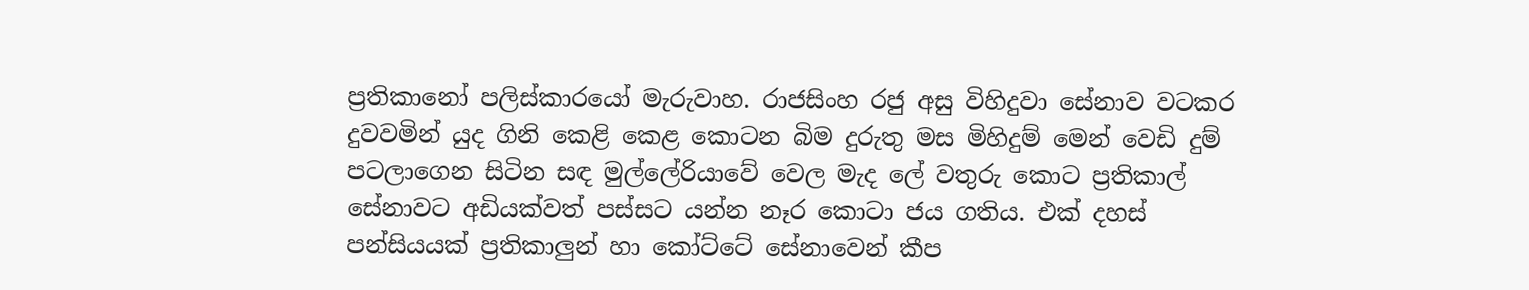ප්‍රතිකානෝ පලිස්කාරයෝ මැරුවාහ. රාජසිංහ රජු අසු විහිදුවා සේනාව වටකර දුවවමින් යුද ගිනි කෙළි කෙළ කොටන බිම දුරුතු මස මිහිදුම් මෙන් වෙඩි දුම් පටලාගෙන සිටින සඳ මුල්ලේරියාවේ වෙල මැද ලේ වතුරු කොට ප්‍රතිකාල් සේනාවට අඩියක්වත් පස්සට යන්න නෑර කොටා ජය ගතිය. එක් දහස් පන්සියයක් ප්‍රතිකාලුන් හා කෝට්ටේ සේනාවෙන් කීප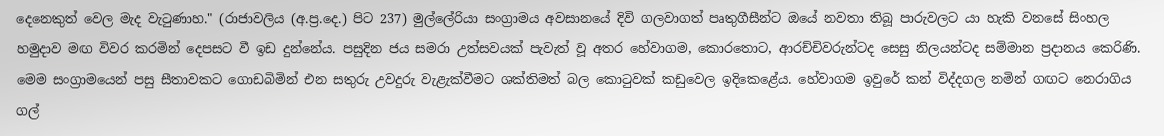දෙනෙකුත් වෙල මැද වැටුණාහ." (රාජාවලිය (අ.ප්‍ර.දෙ.) පිට 237) මුල්ලේරියා සංග්‍රාමය අවසානයේ දිවි ගලවාගත් පෘතුගීසීන්ට ඔයේ නවතා තිබූ පාරුවලට යා හැකි වනසේ සිංහල හමුදාව මඟ විවර කරමින් දෙපසට වී ඉඩ දුන්නේය. පසුදින ජය සමරා උත්සවයක් පැවැත් වූ අතර හේවාගම, කොරතොට, ආරච්චිවරුන්ටද සෙසු නිලයන්ටද සම්මාන ප්‍රදානය කෙරිණි. මෙම සංග්‍රාමයෙන් පසු සීතාවකට ගොඩබිමින් එන සතුරු උවදුරු වැළැක්වීමට ශක්තිමත් බල කොටුවක් කඩුවෙල ඉදිකෙළේය. හේවාගම ඉවුරේ කන් විද්දගල නමින් ගඟට නෙරාගිය ගල්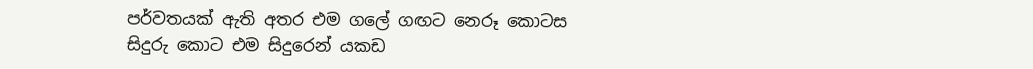පර්වතයක් ඇති අතර එම ගලේ ගඟට නෙරූ කොටස සිදුරු කොට එම සිදුරෙන් යකඩ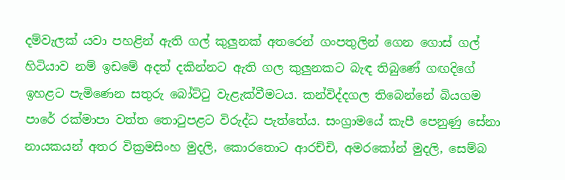දම්වැලක් යවා පහළින් ඇති ගල් කුලුනක් අතරෙන් ගංපතුලින් ගෙන ගොස් ගල් හිටියාව නම් ඉඩමේ අදත් දකින්නට ඇති ගල කුලුනකට බැඳ තිබුණේ ගඟදිගේ ඉහළට පැමිණෙන සතුරු බෝට්ටු වැළැක්වීමටය. කන්විද්දගල තිබෙන්නේ බියගම පාරේ රක්මාපා වත්ත තොටුපළට විරුද්ධ පැත්තේය. සංග්‍රාමයේ කැපී පෙනුණු සේනා නායකයන් අතර වික්‍රමසිංහ මුදලි, කොරතොට ආරච්චි, අමරකෝන් මුදලි, සෙම්බ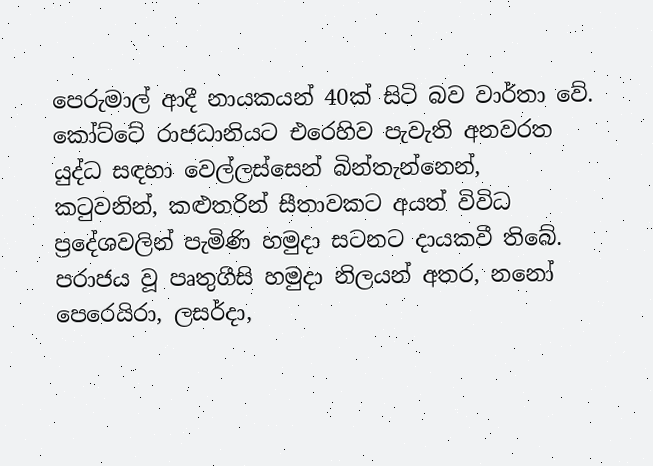පෙරුමාල් ආදී නායකයන් 40ක් සිටි බව වාර්තා වේ. කෝට්ටේ රාජධානියට එරෙහිව පැවැති අනවරත යුද්ධ සඳහා වෙල්ලස්සෙන් බින්තැන්නෙන්, කටුවනින්, කළුතරින් සීතාවකට අයත් විවිධ ප්‍රදේශවලින් පැමිණි හමුදා සටනට දායකවී තිබේ. පරාජය වූ පෘතුගීසි හමුදා නිලයන් අතර, නනෝ පෙරෙයිරා, ලසර්දා,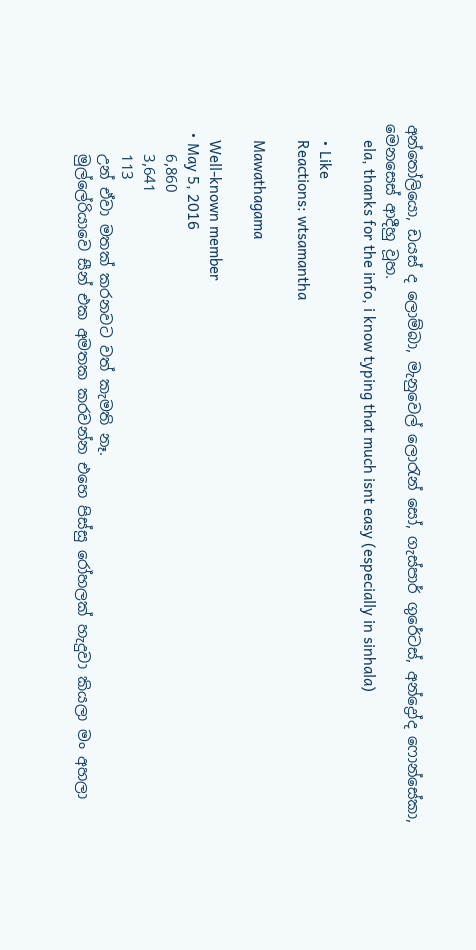අන්තෝලියො, ඩයස් ද ලොම්බා, මැනුවෙල් ලොරැන් සෝ, ගැස්පාර් ගුරේටස්, අන්ද්‍රෝද ෆොන්සේකා, මෙනසෙස් ආදීහු වූහ.
    ela, thanks for the info, i know typing that much isnt easy (especially in sinhala)

    • Like
    Reactions: wtsamantha

    Mawathagama

    Well-known member
  • May 5, 2016
    6,860
    3,641
    113
    උන් ඒවා මතක් කරනවට වත් කැමති නෑ.
    මුල්ලේරියාවෙ සීන් එක අමතක කරවන්න එහෙ පිස්සු රෝහලක් හැදුවා කියලා මං අහලා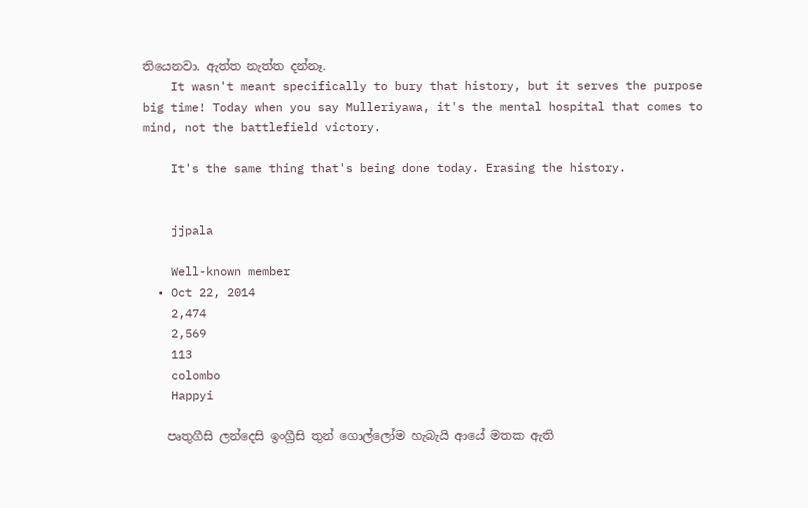තියෙනවා. ඇත්ත නැත්ත දන්නෑ.
    It wasn't meant specifically to bury that history, but it serves the purpose big time! Today when you say Mulleriyawa, it's the mental hospital that comes to mind, not the battlefield victory.

    It's the same thing that's being done today. Erasing the history.


    jjpala

    Well-known member
  • Oct 22, 2014
    2,474
    2,569
    113
    colombo
    Happyi

    පෘතුගීසි ලන්දෙසි ඉංග්‍රීසි තුන් ගොල්ලෝම හැබැයි ආයේ මතක ඇති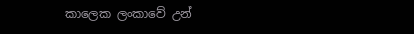කාලෙක ලංකාවේ උන්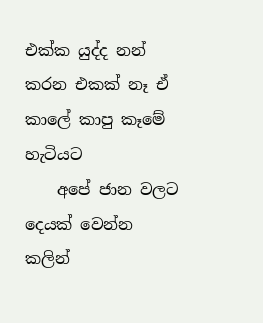එක්ක යුද්ද නන් කරන එකක් නෑ ඒ කාලේ කාපු කෑමේ හැටියට
    අපේ ජාන වලට දෙයක් වෙන්න කලින්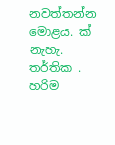නවත්තන්න මොළය. ක් නැහැ. තර්තික . හරිම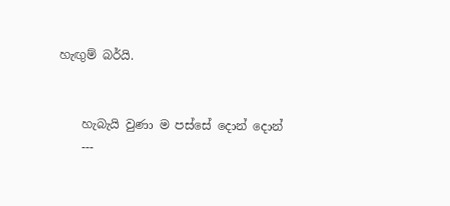හැඟුම් බර්යි.


    හැබැයි වුණා ම පස්සේ දොන් දොන්
    ---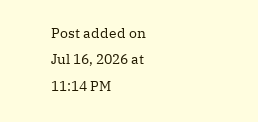Post added on Jul 16, 2026 at 11:14 PM